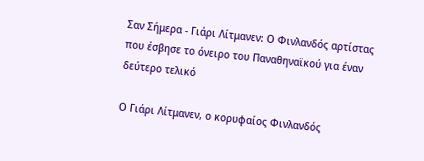Σαν Σήμερα - Γιάρι Λίτμανεν: Ο Φινλανδός αρτίστας που έσβησε το όνειρο του Παναθηναϊκού για έναν δεύτερο τελικό

Ο Γιάρι Λίτμανεν, ο κορυφαίος Φινλανδός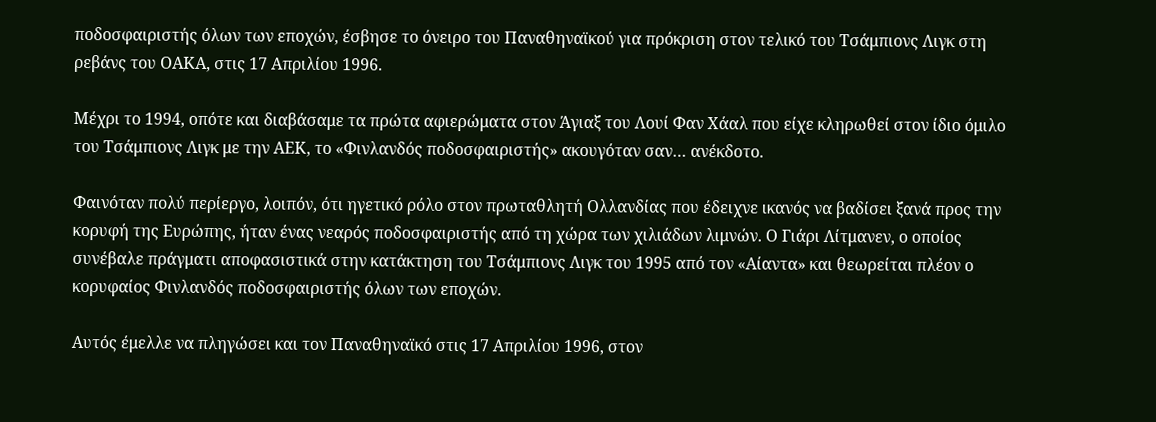ποδοσφαιριστής όλων των εποχών, έσβησε το όνειρο του Παναθηναϊκού για πρόκριση στον τελικό του Τσάμπιονς Λιγκ στη ρεβάνς του ΟΑΚΑ, στις 17 Απριλίου 1996.

Μέχρι το 1994, οπότε και διαβάσαμε τα πρώτα αφιερώματα στον Άγιαξ του Λουί Φαν Χάαλ που είχε κληρωθεί στον ίδιο όμιλο του Τσάμπιονς Λιγκ με την ΑΕΚ, το «Φινλανδός ποδοσφαιριστής» ακουγόταν σαν… ανέκδοτο.

Φαινόταν πολύ περίεργο, λοιπόν, ότι ηγετικό ρόλο στον πρωταθλητή Ολλανδίας που έδειχνε ικανός να βαδίσει ξανά προς την κορυφή της Ευρώπης, ήταν ένας νεαρός ποδοσφαιριστής από τη χώρα των χιλιάδων λιμνών. Ο Γιάρι Λίτμανεν, ο οποίος συνέβαλε πράγματι αποφασιστικά στην κατάκτηση του Τσάμπιονς Λιγκ του 1995 από τον «Αίαντα» και θεωρείται πλέον ο κορυφαίος Φινλανδός ποδοσφαιριστής όλων των εποχών.

Αυτός έμελλε να πληγώσει και τον Παναθηναϊκό στις 17 Απριλίου 1996, στον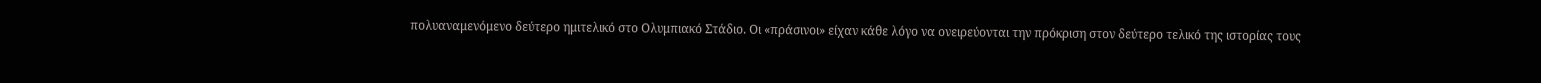πολυαναμενόμενο δεύτερο ημιτελικό στο Ολυμπιακό Στάδιο. Οι «πράσινοι» είχαν κάθε λόγο να ονειρεύονται την πρόκριση στον δεύτερο τελικό της ιστορίας τους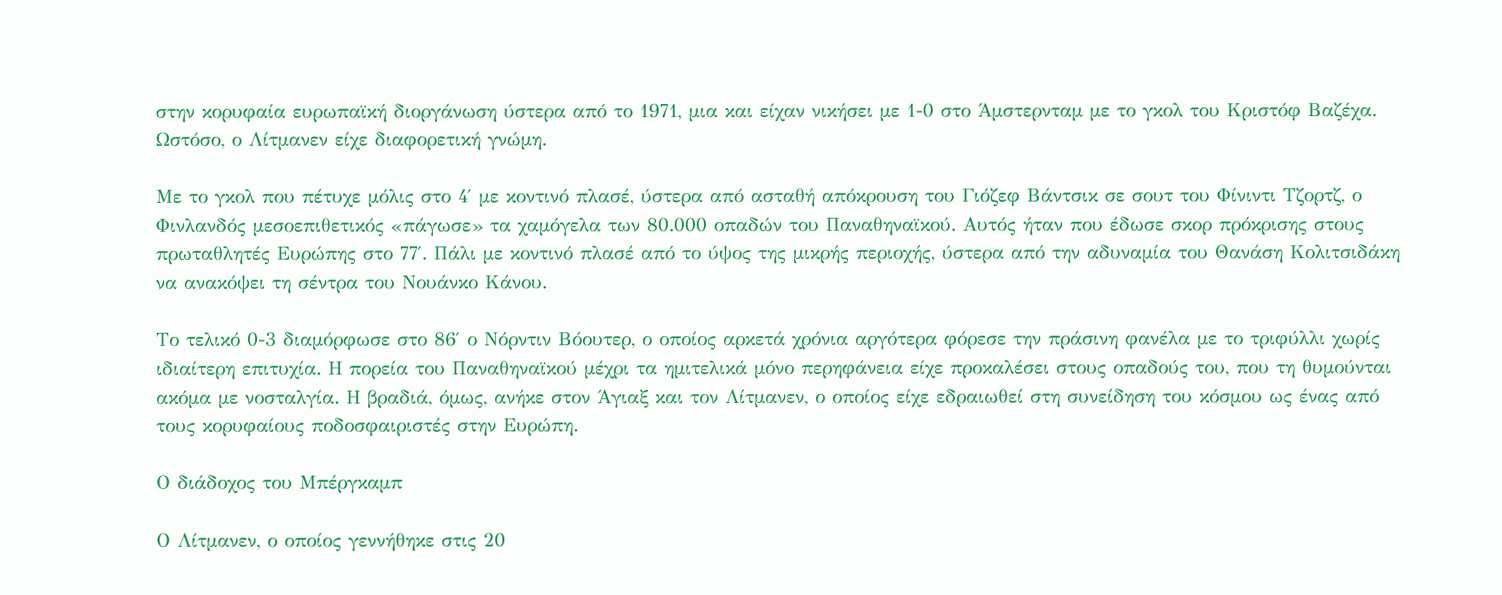στην κορυφαία ευρωπαϊκή διοργάνωση ύστερα από το 1971, μια και είχαν νικήσει με 1-0 στο Άμστερνταμ με το γκολ του Κριστόφ Βαζέχα. Ωστόσο, ο Λίτμανεν είχε διαφορετική γνώμη.

Με το γκολ που πέτυχε μόλις στο 4′ με κοντινό πλασέ, ύστερα από ασταθή απόκρουση του Γιόζεφ Βάντσικ σε σουτ του Φίνιντι Τζορτζ, ο Φινλανδός μεσοεπιθετικός «πάγωσε» τα χαμόγελα των 80.000 οπαδών του Παναθηναϊκού. Αυτός ήταν που έδωσε σκορ πρόκρισης στους πρωταθλητές Ευρώπης στο 77′. Πάλι με κοντινό πλασέ από το ύψος της μικρής περιοχής, ύστερα από την αδυναμία του Θανάση Κολιτσιδάκη να ανακόψει τη σέντρα του Νουάνκο Κάνου.

Το τελικό 0-3 διαμόρφωσε στο 86′ ο Νόρντιν Βόουτερ, ο οποίος αρκετά χρόνια αργότερα φόρεσε την πράσινη φανέλα με το τριφύλλι χωρίς ιδιαίτερη επιτυχία. Η πορεία του Παναθηναϊκού μέχρι τα ημιτελικά μόνο περηφάνεια είχε προκαλέσει στους οπαδούς του, που τη θυμούνται ακόμα με νοσταλγία. Η βραδιά, όμως, ανήκε στον Άγιαξ και τον Λίτμανεν, ο οποίος είχε εδραιωθεί στη συνείδηση του κόσμου ως ένας από τους κορυφαίους ποδοσφαιριστές στην Ευρώπη.

Ο διάδοχος του Μπέργκαμπ

Ο Λίτμανεν, ο οποίος γεννήθηκε στις 20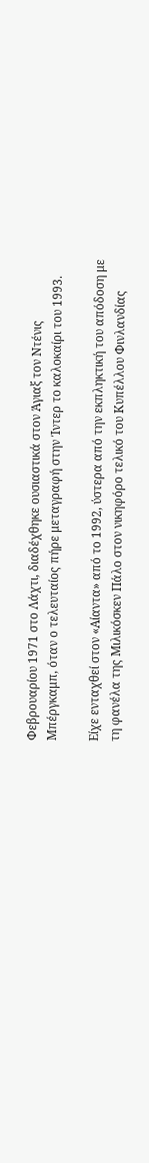Φεβρουαρίου 1971 στο Λάχτι, διαδέχθηκε ουσιαστικά στον Άγιαξ τον Ντένις Μπέργκαμπ, όταν ο τελευταίος πήρε μεταγραφή στην Ίντερ το καλοκαίρι του 1993.

Είχε ενταχθεί στον «Αίαντα» από το 1992, ύστερα από την εκπληκτική του απόδοση με τη φανέλα της Μιλικόσκεν Πάλο στον νικηφόρο τελικό του Κυπέλλου Φινλανδίας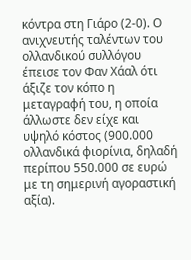κόντρα στη Γιάρο (2-0). Ο ανιχνευτής ταλέντων του ολλανδικού συλλόγου έπεισε τον Φαν Χάαλ ότι άξιζε τον κόπο η μεταγραφή του, η οποία άλλωστε δεν είχε και υψηλό κόστος (900.000 ολλανδικά φιορίνια, δηλαδή περίπου 550.000 σε ευρώ με τη σημερινή αγοραστική αξία).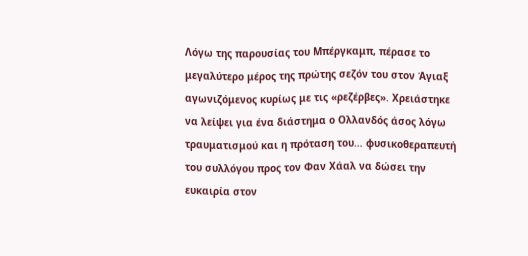Λόγω της παρουσίας του Μπέργκαμπ, πέρασε το μεγαλύτερο μέρος της πρώτης σεζόν του στον Άγιαξ αγωνιζόμενος κυρίως με τις «ρεζέρβες». Χρειάστηκε να λείψει για ένα διάστημα ο Ολλανδός άσος λόγω τραυματισμού και η πρόταση του… φυσικοθεραπευτή του συλλόγου προς τον Φαν Χάαλ να δώσει την ευκαιρία στον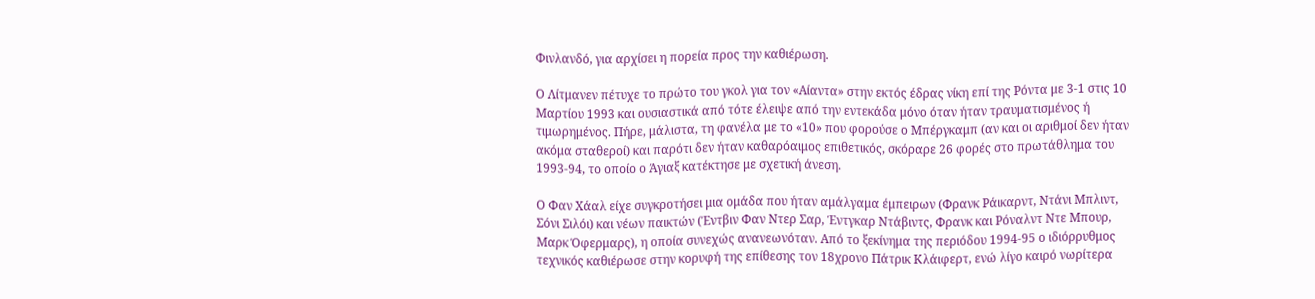Φινλανδό, για αρχίσει η πορεία προς την καθιέρωση.

Ο Λίτμανεν πέτυχε το πρώτο του γκολ για τον «Αίαντα» στην εκτός έδρας νίκη επί της Ρόντα με 3-1 στις 10 Μαρτίου 1993 και ουσιαστικά από τότε έλειψε από την εντεκάδα μόνο όταν ήταν τραυματισμένος ή τιμωρημένος. Πήρε, μάλιστα, τη φανέλα με το «10» που φορούσε ο Μπέργκαμπ (αν και οι αριθμοί δεν ήταν ακόμα σταθεροί) και παρότι δεν ήταν καθαρόαιμος επιθετικός, σκόραρε 26 φορές στο πρωτάθλημα του 1993-94, το οποίο ο Άγιαξ κατέκτησε με σχετική άνεση.

Ο Φαν Χάαλ είχε συγκροτήσει μια ομάδα που ήταν αμάλγαμα έμπειρων (Φρανκ Ράικαρντ, Ντάνι Μπλιντ, Σόνι Σιλόι) και νέων παικτών (Έντβιν Φαν Ντερ Σαρ, Έντγκαρ Ντάβιντς, Φρανκ και Ρόναλντ Ντε Μπουρ, Μαρκ Όφερμαρς), η οποία συνεχώς ανανεωνόταν. Από το ξεκίνημα της περιόδου 1994-95 ο ιδιόρρυθμος τεχνικός καθιέρωσε στην κορυφή της επίθεσης τον 18χρονο Πάτρικ Κλάιφερτ, ενώ λίγο καιρό νωρίτερα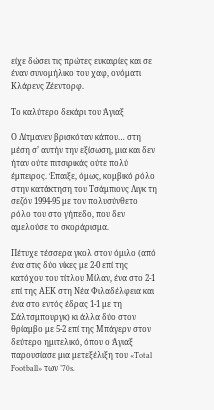είχε δώσει τις πρώτες ευκαιρίες και σε έναν συνομήλικο του χαφ, ονόματι Κλάρενς Ζέεντορφ.

Το καλύτερο δεκάρι του Άγιαξ

Ο Λίτμανεν βρισκόταν κάπου… στη μέση σ’ αυτήν την εξίσωση, μια και δεν ήταν ούτε πιτσιρικάς ούτε πολύ έμπειρος. Έπαιξε, όμως, κομβικό ρόλο στην κατάκτηση του Τσάμπιονς Λιγκ τη σεζόν 1994-95 με τον πολυσύνθετο ρόλο του στο γήπεδο, που δεν αμελούσε το σκοράρισμα.

Πέτυχε τέσσερα γκολ στον όμιλο (από ένα στις δύο νίκες με 2-0 επί της κατόχου του τίτλου Μίλαν, ένα στο 2-1 επί της ΑΕΚ στη Νέα Φιλαδέλφεια και ένα στο εντός έδρας 1-1 με τη Σάλτσμπουργκ) κι άλλα δύο στον θρίαμβο με 5-2 επί της Μπάγερν στον δεύτερο ημιτελικό, όπου ο Άγιαξ παρουσίασε μια μετεξέλιξη του «Total Football» των ’70s.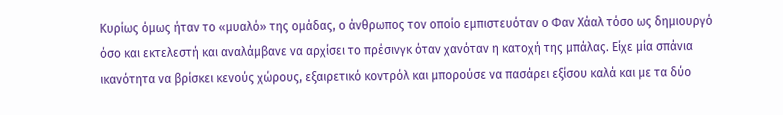Κυρίως όμως ήταν το «μυαλό» της ομάδας, ο άνθρωπος τον οποίο εμπιστευόταν ο Φαν Χάαλ τόσο ως δημιουργό όσο και εκτελεστή και αναλάμβανε να αρχίσει το πρέσινγκ όταν χανόταν η κατοχή της μπάλας. Είχε μία σπάνια ικανότητα να βρίσκει κενούς χώρους, εξαιρετικό κοντρόλ και μπορούσε να πασάρει εξίσου καλά και με τα δύο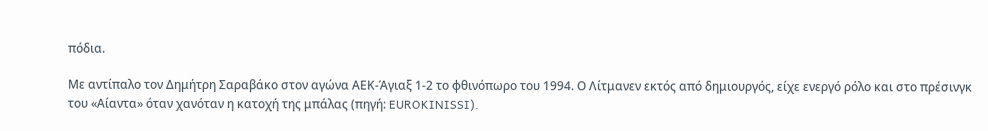πόδια.

Με αντίπαλο τον Δημήτρη Σαραβάκο στον αγώνα ΑΕΚ-Άγιαξ 1-2 το φθινόπωρο του 1994. Ο Λίτμανεν εκτός από δημιουργός, είχε ενεργό ρόλο και στο πρέσινγκ του «Αίαντα» όταν χανόταν η κατοχή της μπάλας (πηγή: EUROKINISSI).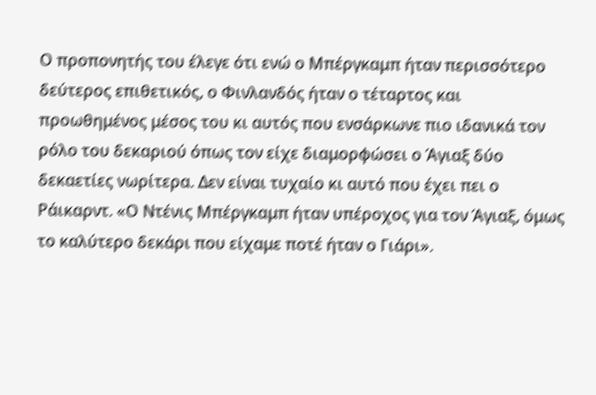Ο προπονητής του έλεγε ότι ενώ ο Μπέργκαμπ ήταν περισσότερο δεύτερος επιθετικός, ο Φινλανδός ήταν ο τέταρτος και προωθημένος μέσος του κι αυτός που ενσάρκωνε πιο ιδανικά τον ρόλο του δεκαριού όπως τον είχε διαμορφώσει ο Άγιαξ δύο δεκαετίες νωρίτερα. Δεν είναι τυχαίο κι αυτό που έχει πει ο Ράικαρντ. «Ο Ντένις Μπέργκαμπ ήταν υπέροχος για τον Άγιαξ, όμως το καλύτερο δεκάρι που είχαμε ποτέ ήταν ο Γιάρι».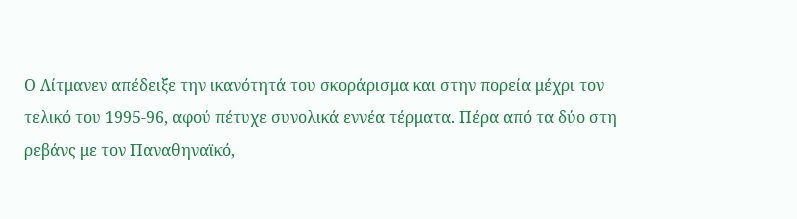Ο Λίτμανεν απέδειξε την ικανότητά του σκοράρισμα και στην πορεία μέχρι τον τελικό του 1995-96, αφού πέτυχε συνολικά εννέα τέρματα. Πέρα από τα δύο στη ρεβάνς με τον Παναθηναϊκό,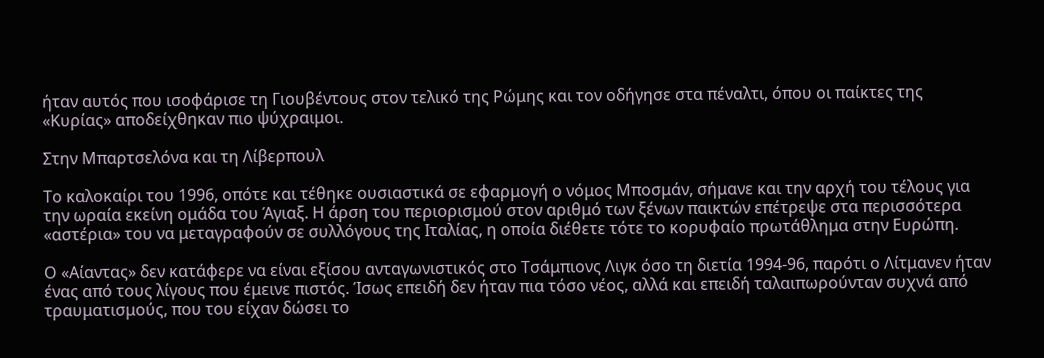ήταν αυτός που ισοφάρισε τη Γιουβέντους στον τελικό της Ρώμης και τον οδήγησε στα πέναλτι, όπου οι παίκτες της «Κυρίας» αποδείχθηκαν πιο ψύχραιμοι.

Στην Μπαρτσελόνα και τη Λίβερπουλ

Το καλοκαίρι του 1996, οπότε και τέθηκε ουσιαστικά σε εφαρμογή ο νόμος Μποσμάν, σήμανε και την αρχή του τέλους για την ωραία εκείνη ομάδα του Άγιαξ. Η άρση του περιορισμού στον αριθμό των ξένων παικτών επέτρεψε στα περισσότερα «αστέρια» του να μεταγραφούν σε συλλόγους της Ιταλίας, η οποία διέθετε τότε το κορυφαίο πρωτάθλημα στην Ευρώπη.

Ο «Αίαντας» δεν κατάφερε να είναι εξίσου ανταγωνιστικός στο Τσάμπιονς Λιγκ όσο τη διετία 1994-96, παρότι ο Λίτμανεν ήταν ένας από τους λίγους που έμεινε πιστός. Ίσως επειδή δεν ήταν πια τόσο νέος, αλλά και επειδή ταλαιπωρούνταν συχνά από τραυματισμούς, που του είχαν δώσει το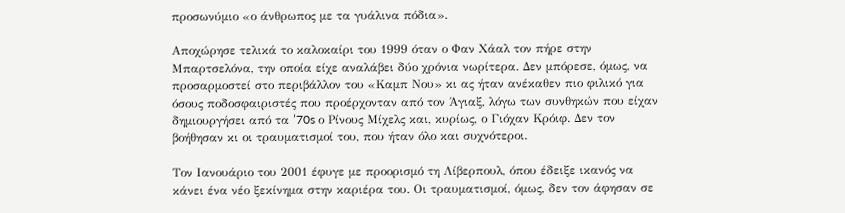προσωνύμιο «ο άνθρωπος με τα γυάλινα πόδια».

Αποχώρησε τελικά το καλοκαίρι του 1999 όταν ο Φαν Χάαλ τον πήρε στην Μπαρτσελόνα, την οποία είχε αναλάβει δύο χρόνια νωρίτερα. Δεν μπόρεσε, όμως, να προσαρμοστεί στο περιβάλλον του «Καμπ Νου» κι ας ήταν ανέκαθεν πιο φιλικό για όσους ποδοσφαιριστές που προέρχονταν από τον Άγιαξ, λόγω των συνθηκών που είχαν δημιουργήσει από τα ’70s ο Ρίνους Μίχελς και, κυρίως, ο Γιόχαν Κρόιφ. Δεν τον βοήθησαν κι οι τραυματισμοί του, που ήταν όλο και συχνότεροι.

Τον Ιανουάριο του 2001 έφυγε με προορισμό τη Λίβερπουλ, όπου έδειξε ικανός να κάνει ένα νέο ξεκίνημα στην καριέρα του. Οι τραυματισμοί, όμως, δεν τον άφησαν σε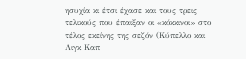ησυχία κι έτσι έχασε και τους τρεις τελικούς που έπαιξαν οι «κόκκινοι» στο τέλος εκείνης της σεζόν (Κύπελλο και Λιγκ Καπ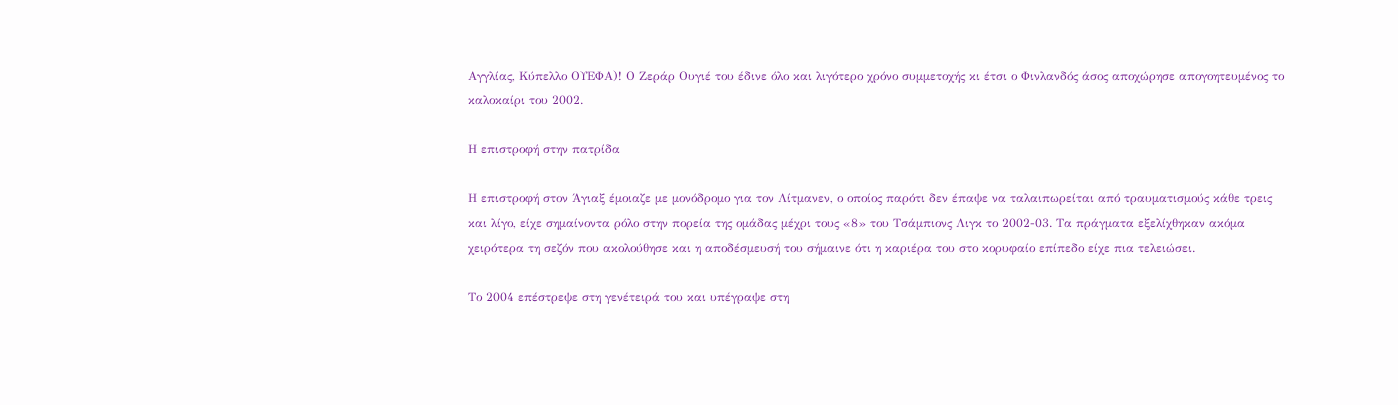Αγγλίας, Κύπελλο ΟΥΕΦΑ)! Ο Ζεράρ Ουγιέ του έδινε όλο και λιγότερο χρόνο συμμετοχής κι έτσι ο Φινλανδός άσος αποχώρησε απογοητευμένος το καλοκαίρι του 2002.

Η επιστροφή στην πατρίδα

Η επιστροφή στον Άγιαξ έμοιαζε με μονόδρομο για τον Λίτμανεν, ο οποίος παρότι δεν έπαψε να ταλαιπωρείται από τραυματισμούς κάθε τρεις και λίγο, είχε σημαίνοντα ρόλο στην πορεία της ομάδας μέχρι τους «8» του Τσάμπιονς Λιγκ το 2002-03. Τα πράγματα εξελίχθηκαν ακόμα χειρότερα τη σεζόν που ακολούθησε και η αποδέσμευσή του σήμαινε ότι η καριέρα του στο κορυφαίο επίπεδο είχε πια τελειώσει.

Το 2004 επέστρεψε στη γενέτειρά του και υπέγραψε στη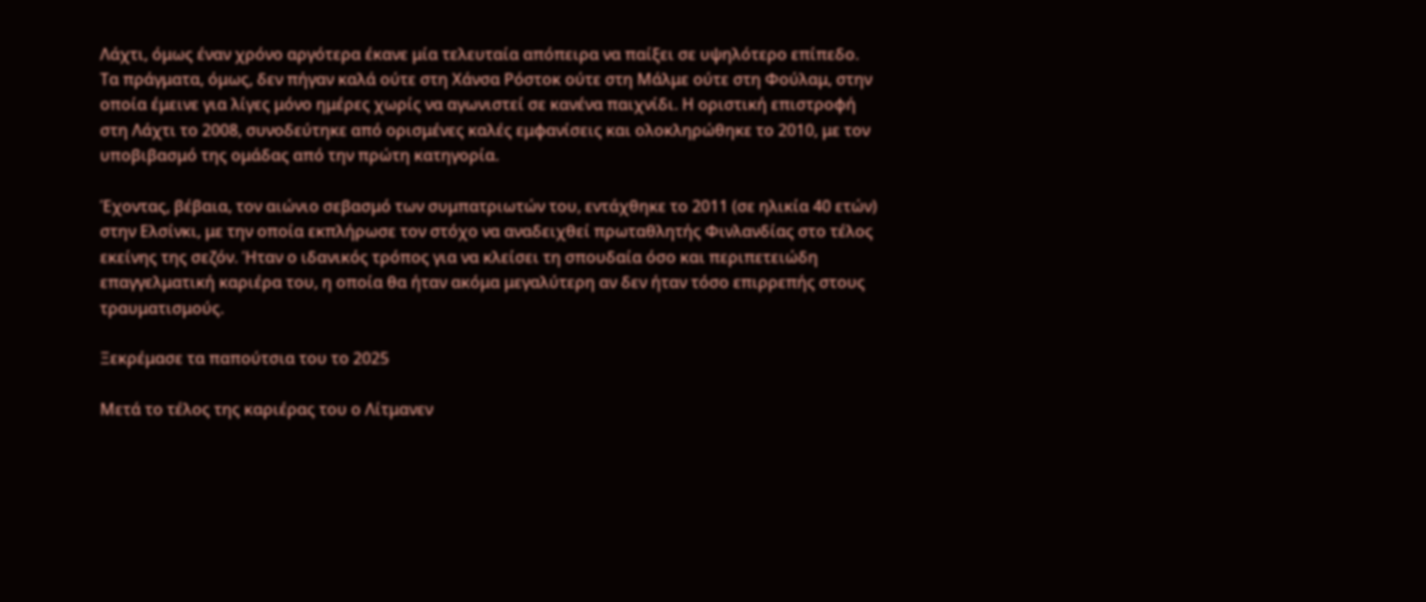Λάχτι, όμως έναν χρόνο αργότερα έκανε μία τελευταία απόπειρα να παίξει σε υψηλότερο επίπεδο. Τα πράγματα, όμως, δεν πήγαν καλά ούτε στη Χάνσα Ρόστοκ ούτε στη Μάλμε ούτε στη Φούλαμ, στην οποία έμεινε για λίγες μόνο ημέρες χωρίς να αγωνιστεί σε κανένα παιχνίδι. Η οριστική επιστροφή στη Λάχτι το 2008, συνοδεύτηκε από ορισμένες καλές εμφανίσεις και ολοκληρώθηκε το 2010, με τον υποβιβασμό της ομάδας από την πρώτη κατηγορία.

Έχοντας, βέβαια, τον αιώνιο σεβασμό των συμπατριωτών του, εντάχθηκε το 2011 (σε ηλικία 40 ετών) στην Ελσίνκι, με την οποία εκπλήρωσε τον στόχο να αναδειχθεί πρωταθλητής Φινλανδίας στο τέλος εκείνης της σεζόν. Ήταν ο ιδανικός τρόπος για να κλείσει τη σπουδαία όσο και περιπετειώδη επαγγελματική καριέρα του, η οποία θα ήταν ακόμα μεγαλύτερη αν δεν ήταν τόσο επιρρεπής στους τραυματισμούς.

Ξεκρέμασε τα παπούτσια του το 2025

Μετά το τέλος της καριέρας του ο Λίτμανεν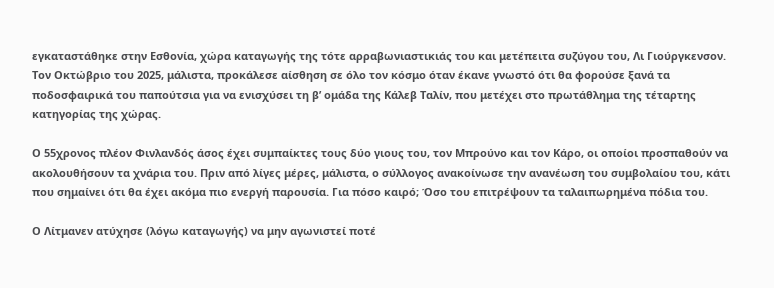εγκαταστάθηκε στην Εσθονία, χώρα καταγωγής της τότε αρραβωνιαστικιάς του και μετέπειτα συζύγου του, Λι Γιούργκενσον. Toν Οκτώβριο του 2025, μάλιστα, προκάλεσε αίσθηση σε όλο τον κόσμο όταν έκανε γνωστό ότι θα φορούσε ξανά τα ποδοσφαιρικά του παπούτσια για να ενισχύσει τη β’ ομάδα της Κάλεβ Ταλίν, που μετέχει στο πρωτάθλημα της τέταρτης κατηγορίας της χώρας.

Ο 55χρονος πλέον Φινλανδός άσος έχει συμπαίκτες τους δύο γιους του, τον Μπρούνο και τον Κάρο, οι οποίοι προσπαθούν να ακολουθήσουν τα χνάρια του. Πριν από λίγες μέρες, μάλιστα, ο σύλλογος ανακοίνωσε την ανανέωση του συμβολαίου του, κάτι που σημαίνει ότι θα έχει ακόμα πιο ενεργή παρουσία. Για πόσο καιρό; Όσο του επιτρέψουν τα ταλαιπωρημένα πόδια του.

Ο Λίτμανεν ατύχησε (λόγω καταγωγής) να μην αγωνιστεί ποτέ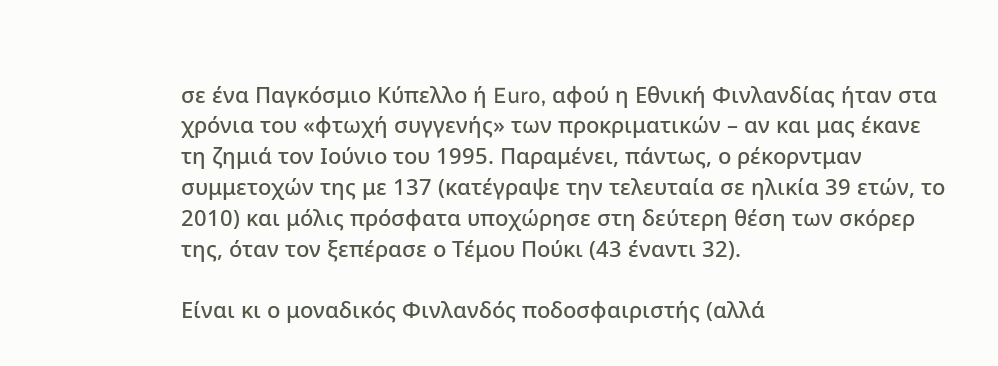σε ένα Παγκόσμιο Κύπελλο ή Euro, αφού η Εθνική Φινλανδίας ήταν στα χρόνια του «φτωχή συγγενής» των προκριματικών – αν και μας έκανε τη ζημιά τον Ιούνιο του 1995. Παραμένει, πάντως, ο ρέκορντμαν συμμετοχών της με 137 (κατέγραψε την τελευταία σε ηλικία 39 ετών, το 2010) και μόλις πρόσφατα υποχώρησε στη δεύτερη θέση των σκόρερ της, όταν τον ξεπέρασε ο Τέμου Πούκι (43 έναντι 32).

Είναι κι ο μοναδικός Φινλανδός ποδοσφαιριστής (αλλά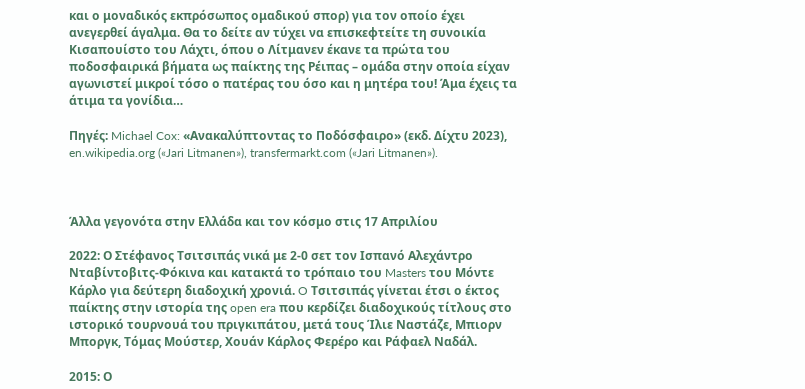και ο μοναδικός εκπρόσωπος ομαδικού σπορ) για τον οποίο έχει ανεγερθεί άγαλμα. Θα το δείτε αν τύχει να επισκεφτείτε τη συνοικία Κισαπουίστο του Λάχτι, όπου ο Λίτμανεν έκανε τα πρώτα του ποδοσφαιρικά βήματα ως παίκτης της Ρέιπας – ομάδα στην οποία είχαν αγωνιστεί μικροί τόσο ο πατέρας του όσο και η μητέρα του! Άμα έχεις τα άτιμα τα γονίδια…

Πηγές: Michael Cox: «Ανακαλύπτοντας το Ποδόσφαιρο» (εκδ. Δίχτυ 2023), en.wikipedia.org («Jari Litmanen»), transfermarkt.com («Jari Litmanen»).



Άλλα γεγονότα στην Ελλάδα και τον κόσμο στις 17 Απριλίου

2022: Ο Στέφανος Τσιτσιπάς νικά με 2-0 σετ τον Ισπανό Αλεχάντρο Νταβίντοβιτς-Φόκινα και κατακτά το τρόπαιο του Masters του Μόντε Κάρλο για δεύτερη διαδοχική χρονιά. O Τσιτσιπάς γίνεται έτσι ο έκτος παίκτης στην ιστορία της open era που κερδίζει διαδοχικούς τίτλους στο ιστορικό τουρνουά του πριγκιπάτου, μετά τους Ίλιε Ναστάζε, Μπιορν Μποργκ, Τόμας Μούστερ, Χουάν Κάρλος Φερέρο και Ράφαελ Ναδάλ.

2015: Ο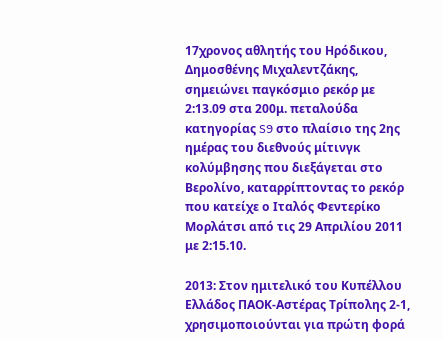17χρονος αθλητής του Ηρόδικου, Δημοσθένης Μιχαλεντζάκης, σημειώνει παγκόσμιο ρεκόρ με 2:13.09 στα 200μ. πεταλούδα κατηγορίας S9 στο πλαίσιο της 2ης ημέρας του διεθνούς μίτινγκ κολύμβησης που διεξάγεται στο Βερολίνο, καταρρίπτοντας το ρεκόρ που κατείχε ο Ιταλός Φεντερίκο Μορλάτσι από τις 29 Απριλίου 2011 με 2:15.10.

2013: Στον ημιτελικό του Κυπέλλου Ελλάδος ΠΑΟΚ-Αστέρας Τρίπολης 2-1, χρησιμοποιούνται για πρώτη φορά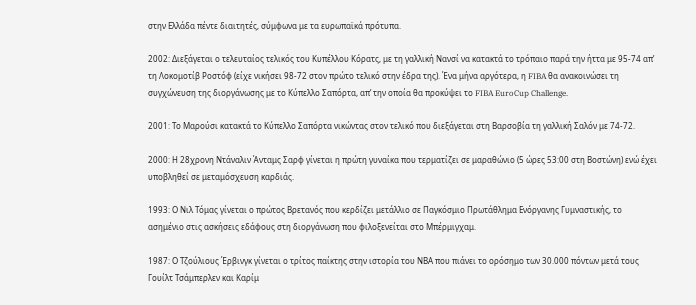στην Ελλάδα πέντε διαιτητές, σύμφωνα με τα ευρωπαϊκά πρότυπα.

2002: Διεξάγεται ο τελευταίος τελικός του Κυπέλλου Κόρατς, με τη γαλλική Νανσί να κατακτά το τρόπαιο παρά την ήττα με 95-74 απ’ τη Λοκομοτίβ Ροστόφ (είχε νικήσει 98-72 στον πρώτο τελικό στην έδρα της). Ένα μήνα αργότερα, η FIBA θα ανακοινώσει τη συγχώνευση της διοργάνωσης με το Κύπελλο Σαπόρτα, απ’ την οποία θα προκύψει το FIBA EuroCup Challenge.

2001: Το Μαρούσι κατακτά το Κύπελλο Σαπόρτα νικώντας στον τελικό που διεξάγεται στη Βαρσοβία τη γαλλική Σαλόν με 74-72.

2000: Η 28χρονη Ντάναλιν Άνταμς Σαρφ γίνεται η πρώτη γυναίκα που τερματίζει σε μαραθώνιο (5 ώρες 53:00 στη Βοστώνη) ενώ έχει υποβληθεί σε μεταμόσχευση καρδιάς.

1993: Ο Νιλ Τόμας γίνεται ο πρώτος Βρετανός που κερδίζει μετάλλιο σε Παγκόσμιο Πρωτάθλημα Ενόργανης Γυμναστικής, το ασημένιο στις ασκήσεις εδάφους στη διοργάνωση που φιλοξενείται στο Μπέρμιγχαμ.

1987: Ο Τζούλιους Έρβινγκ γίνεται ο τρίτος παίκτης στην ιστορία του ΝΒΑ που πιάνει το ορόσημο των 30.000 πόντων μετά τους Γουίλτ Τσάμπερλεν και Καρίμ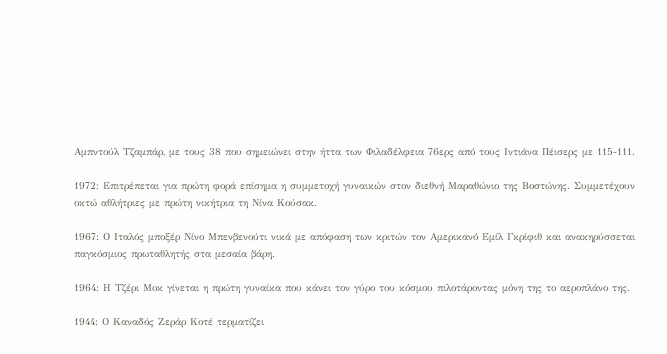Αμπντούλ Τζαμπάρ, με τους 38 που σημειώνει στην ήττα των Φιλαδέλφεια 76ερς από τους Ιντιάνα Πέισερς με 115-111.

1972: Επιτρέπεται για πρώτη φορά επίσημα η συμμετοχή γυναικών στον διεθνή Μαραθώνιο της Βοστώνης. Συμμετέχουν οκτώ αθλήτριες με πρώτη νικήτρια τη Νίνα Κούσακ.

1967: Ο Ιταλός μποξέρ Νίνο Μπενβενούτι νικά με απόφαση των κριτών τον Αμερικανό Εμίλ Γκρίφιθ και ανακηρύσσεται παγκόσμιος πρωταθλητής στα μεσαία βάρη.

1964: Η Τζέρι Μοκ γίνεται η πρώτη γυναίκα που κάνει τον γύρο του κόσμου πιλοτάροντας μόνη της το αεροπλάνο της.

1944: Ο Καναδός Ζεράρ Κοτέ τερματίζει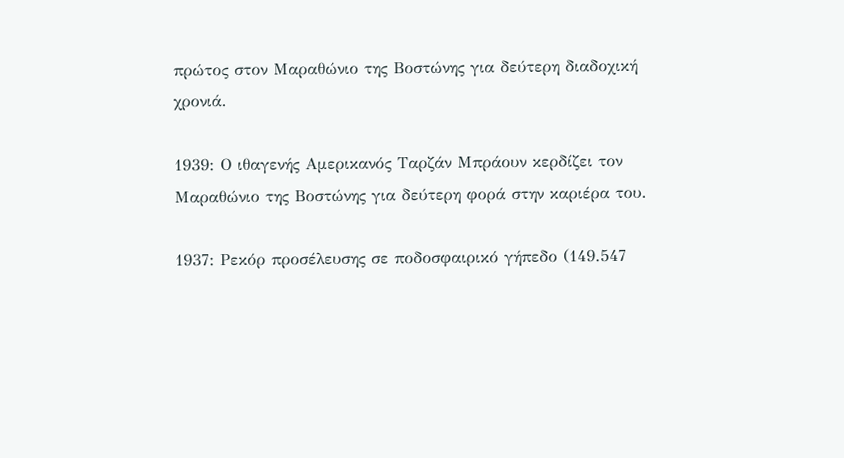πρώτος στον Μαραθώνιο της Βοστώνης για δεύτερη διαδοχική χρονιά.

1939: Ο ιθαγενής Αμερικανός Ταρζάν Μπράουν κερδίζει τον Μαραθώνιο της Βοστώνης για δεύτερη φορά στην καριέρα του.

1937: Ρεκόρ προσέλευσης σε ποδοσφαιρικό γήπεδο (149.547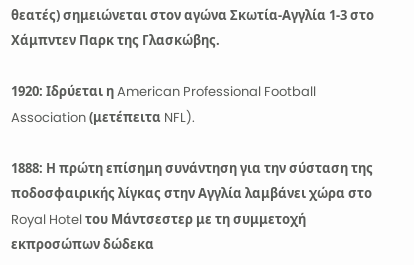θεατές) σημειώνεται στον αγώνα Σκωτία-Αγγλία 1-3 στο Χάμπντεν Παρκ της Γλασκώβης.

1920: Ιδρύεται η American Professional Football Association (μετέπειτα NFL).

1888: Η πρώτη επίσημη συνάντηση για την σύσταση της ποδοσφαιρικής λίγκας στην Αγγλία λαμβάνει χώρα στο Royal Hotel του Μάντσεστερ με τη συμμετοχή εκπροσώπων δώδεκα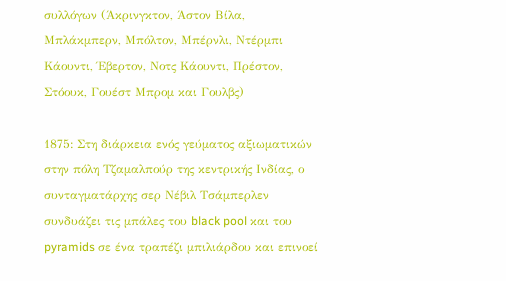συλλόγων (Άκρινγκτον, Άστον Βίλα, Μπλάκμπερν, Μπόλτον, Μπέρνλι, Ντέρμπι Κάουντι, Έβερτον, Νοτς Κάουντι, Πρέστον, Στόουκ, Γουέστ Μπρομ και Γουλβς)

1875: Στη διάρκεια ενός γεύματος αξιωματικών στην πόλη Τζαμαλπούρ της κεντρικής Ινδίας, ο συνταγματάρχης σερ Νέβιλ Τσάμπερλεν συνδυάζει τις μπάλες του black pool και του pyramids σε ένα τραπέζι μπιλιάρδου και επινοεί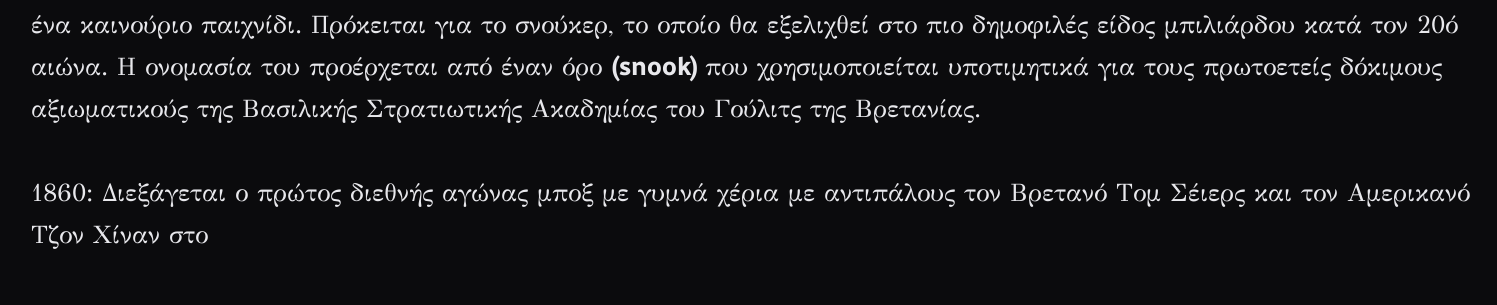ένα καινούριο παιχνίδι. Πρόκειται για το σνούκερ, το οποίο θα εξελιχθεί στο πιο δημοφιλές είδος μπιλιάρδου κατά τον 20ό αιώνα. Η ονομασία του προέρχεται από έναν όρο (snook) που χρησιμοποιείται υποτιμητικά για τους πρωτοετείς δόκιμους αξιωματικούς της Βασιλικής Στρατιωτικής Ακαδημίας του Γούλιτς της Βρετανίας.

1860: Διεξάγεται ο πρώτος διεθνής αγώνας μποξ με γυμνά χέρια με αντιπάλους τον Βρετανό Τομ Σέιερς και τον Aμερικανό Τζον Χίναν στο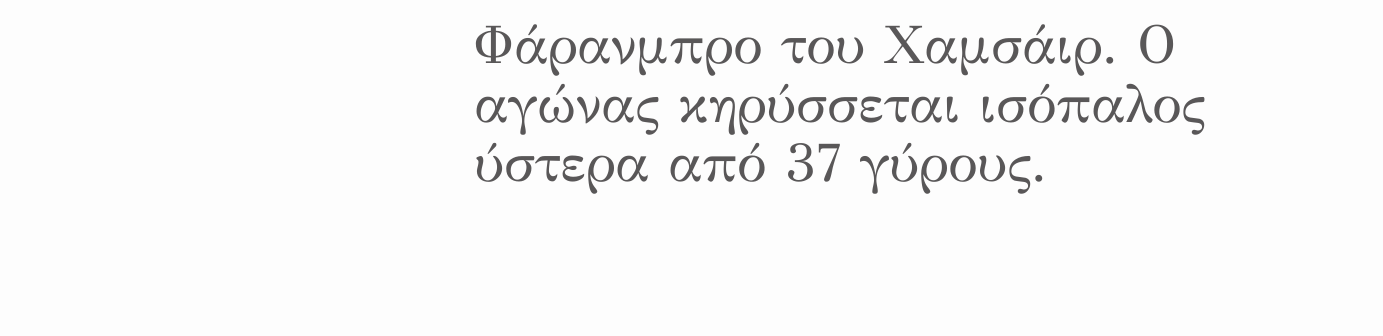Φάρανμπρο του Χαμσάιρ. Ο αγώνας κηρύσσεται ισόπαλος ύστερα από 37 γύρους.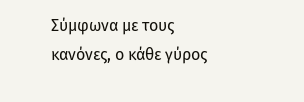Σύμφωνα με τους κανόνες, ο κάθε γύρος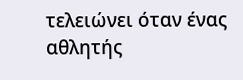τελειώνει όταν ένας αθλητής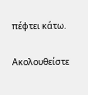πέφτει κάτω.

Ακολουθείστε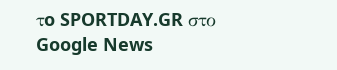τo SPORTDAY.GR στο Google News